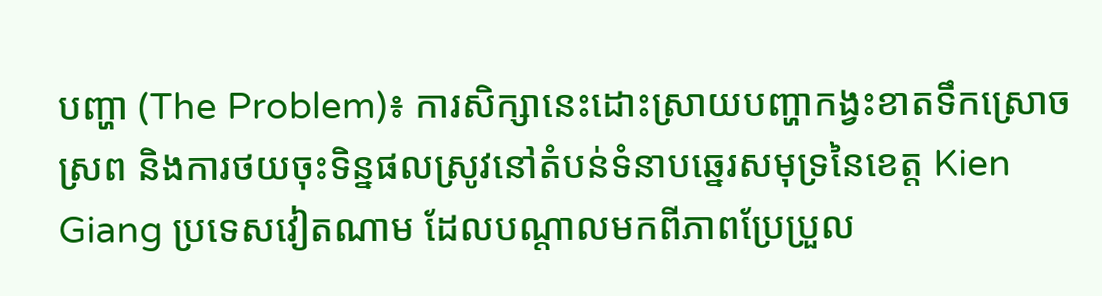បញ្ហា (The Problem)៖ ការសិក្សានេះដោះស្រាយបញ្ហាកង្វះខាតទឹកស្រោចស្រព និងការថយចុះទិន្នផលស្រូវនៅតំបន់ទំនាបឆ្នេរសមុទ្រនៃខេត្ត Kien Giang ប្រទេសវៀតណាម ដែលបណ្តាលមកពីភាពប្រែប្រួល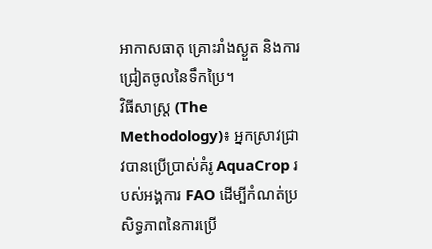អាកាសធាតុ គ្រោះរាំងស្ងួត និងការជ្រៀតចូលនៃទឹកប្រៃ។
វិធីសាស្ត្រ (The Methodology)៖ អ្នកស្រាវជ្រាវបានប្រើប្រាស់គំរូ AquaCrop របស់អង្គការ FAO ដើម្បីកំណត់ប្រសិទ្ធភាពនៃការប្រើ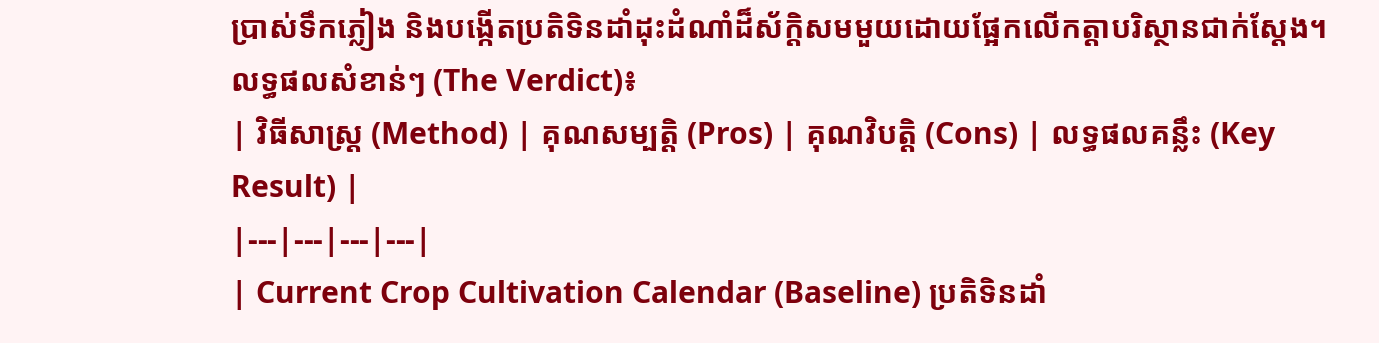ប្រាស់ទឹកភ្លៀង និងបង្កើតប្រតិទិនដាំដុះដំណាំដ៏ស័ក្តិសមមួយដោយផ្អែកលើកត្តាបរិស្ថានជាក់ស្តែង។
លទ្ធផលសំខាន់ៗ (The Verdict)៖
| វិធីសាស្ត្រ (Method) | គុណសម្បត្តិ (Pros) | គុណវិបត្តិ (Cons) | លទ្ធផលគន្លឹះ (Key Result) |
|---|---|---|---|
| Current Crop Cultivation Calendar (Baseline) ប្រតិទិនដាំ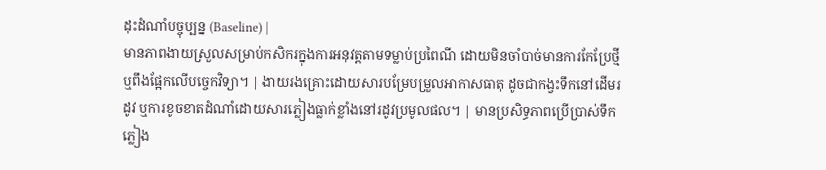ដុះដំណាំបច្ចុប្បន្ន (Baseline) |
មានភាពងាយស្រួលសម្រាប់កសិករក្នុងការអនុវត្តតាមទម្លាប់ប្រពៃណី ដោយមិនចាំបាច់មានការកែប្រែថ្មី ឬពឹងផ្អែកលើបច្ចេកវិទ្យា។ | ងាយរងគ្រោះដោយសារបម្រែបម្រួលអាកាសធាតុ ដូចជាកង្វះទឹកនៅដើមរដូវ ឬការខូចខាតដំណាំដោយសារភ្លៀងធ្លាក់ខ្លាំងនៅរដូវប្រមូលផល។ | មានប្រសិទ្ធភាពប្រើប្រាស់ទឹកភ្លៀង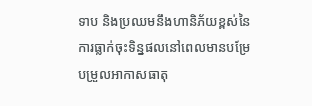ទាប និងប្រឈមនឹងហានិភ័យខ្ពស់នៃការធ្លាក់ចុះទិន្នផលនៅពេលមានបម្រែបម្រួលអាកាសធាតុ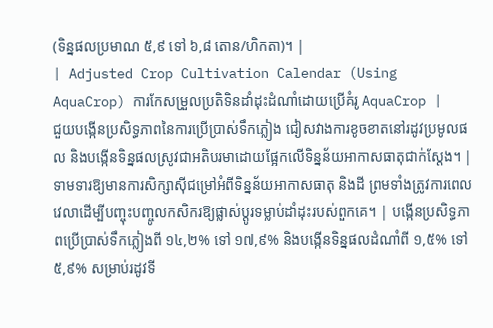(ទិន្នផលប្រមាណ ៥,៩ ទៅ ៦,៨ តោន/ហិកតា)។ |
| Adjusted Crop Cultivation Calendar (Using AquaCrop) ការកែសម្រួលប្រតិទិនដាំដុះដំណាំដោយប្រើគំរូ AquaCrop |
ជួយបង្កើនប្រសិទ្ធភាពនៃការប្រើប្រាស់ទឹកភ្លៀង ជៀសវាងការខូចខាតនៅរដូវប្រមូលផល និងបង្កើនទិន្នផលស្រូវជាអតិបរមាដោយផ្អែកលើទិន្នន័យអាកាសធាតុជាក់ស្តែង។ | ទាមទារឱ្យមានការសិក្សាស៊ីជម្រៅអំពីទិន្នន័យអាកាសធាតុ និងដី ព្រមទាំងត្រូវការពេលវេលាដើម្បីបញ្ចុះបញ្ចូលកសិករឱ្យផ្លាស់ប្តូរទម្លាប់ដាំដុះរបស់ពួកគេ។ | បង្កើនប្រសិទ្ធភាពប្រើប្រាស់ទឹកភ្លៀងពី ១៤,២% ទៅ ១៧,៩% និងបង្កើនទិន្នផលដំណាំពី ១,៥% ទៅ ៥,៩% សម្រាប់រដូវទី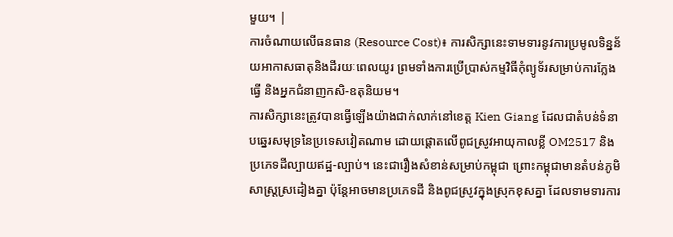មួយ។ |
ការចំណាយលើធនធាន (Resource Cost)៖ ការសិក្សានេះទាមទារនូវការប្រមូលទិន្នន័យអាកាសធាតុនិងដីរយៈពេលយូរ ព្រមទាំងការប្រើប្រាស់កម្មវិធីកុំព្យូទ័រសម្រាប់ការក្លែងធ្វើ និងអ្នកជំនាញកសិ-ឧតុនិយម។
ការសិក្សានេះត្រូវបានធ្វើឡើងយ៉ាងជាក់លាក់នៅខេត្ត Kien Giang ដែលជាតំបន់ទំនាបឆ្នេរសមុទ្រនៃប្រទេសវៀតណាម ដោយផ្តោតលើពូជស្រូវអាយុកាលខ្លី OM2517 និងប្រភេទដីល្បាយឥដ្ឋ-ល្បាប់។ នេះជារឿងសំខាន់សម្រាប់កម្ពុជា ព្រោះកម្ពុជាមានតំបន់ភូមិសាស្ត្រស្រដៀងគ្នា ប៉ុន្តែអាចមានប្រភេទដី និងពូជស្រូវក្នុងស្រុកខុសគ្នា ដែលទាមទារការ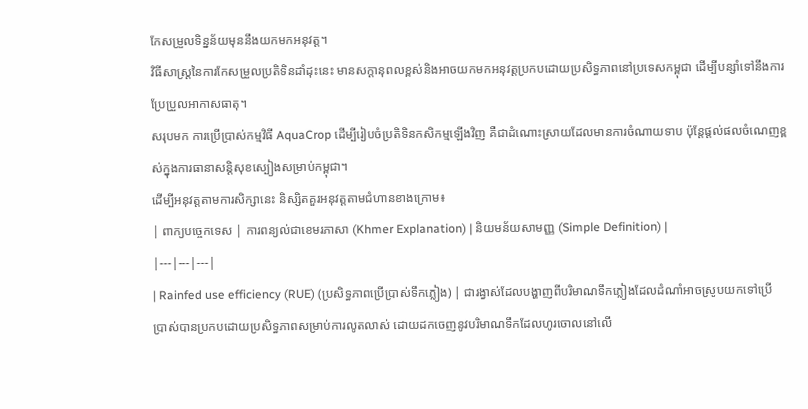កែសម្រួលទិន្នន័យមុននឹងយកមកអនុវត្ត។
វិធីសាស្ត្រនៃការកែសម្រួលប្រតិទិនដាំដុះនេះ មានសក្តានុពលខ្ពស់និងអាចយកមកអនុវត្តប្រកបដោយប្រសិទ្ធភាពនៅប្រទេសកម្ពុជា ដើម្បីបន្សាំទៅនឹងការប្រែប្រួលអាកាសធាតុ។
សរុបមក ការប្រើប្រាស់កម្មវិធី AquaCrop ដើម្បីរៀបចំប្រតិទិនកសិកម្មឡើងវិញ គឺជាដំណោះស្រាយដែលមានការចំណាយទាប ប៉ុន្តែផ្តល់ផលចំណេញខ្ពស់ក្នុងការធានាសន្តិសុខស្បៀងសម្រាប់កម្ពុជា។
ដើម្បីអនុវត្តតាមការសិក្សានេះ និស្សិតគួរអនុវត្តតាមជំហានខាងក្រោម៖
| ពាក្យបច្ចេកទេស | ការពន្យល់ជាខេមរភាសា (Khmer Explanation) | និយមន័យសាមញ្ញ (Simple Definition) |
|---|---|---|
| Rainfed use efficiency (RUE) (ប្រសិទ្ធភាពប្រើប្រាស់ទឹកភ្លៀង) | ជារង្វាស់ដែលបង្ហាញពីបរិមាណទឹកភ្លៀងដែលដំណាំអាចស្រូបយកទៅប្រើប្រាស់បានប្រកបដោយប្រសិទ្ធភាពសម្រាប់ការលូតលាស់ ដោយដកចេញនូវបរិមាណទឹកដែលហូរចោលនៅលើ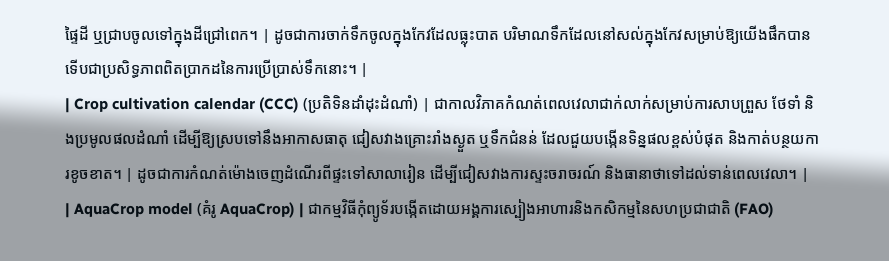ផ្ទៃដី ឬជ្រាបចូលទៅក្នុងដីជ្រៅពេក។ | ដូចជាការចាក់ទឹកចូលក្នុងកែវដែលធ្លុះបាត បរិមាណទឹកដែលនៅសល់ក្នុងកែវសម្រាប់ឱ្យយើងផឹកបាន ទើបជាប្រសិទ្ធភាពពិតប្រាកដនៃការប្រើប្រាស់ទឹកនោះ។ |
| Crop cultivation calendar (CCC) (ប្រតិទិនដាំដុះដំណាំ) | ជាកាលវិភាគកំណត់ពេលវេលាជាក់លាក់សម្រាប់ការសាបព្រួស ថែទាំ និងប្រមូលផលដំណាំ ដើម្បីឱ្យស្របទៅនឹងអាកាសធាតុ ជៀសវាងគ្រោះរាំងស្ងួត ឬទឹកជំនន់ ដែលជួយបង្កើនទិន្នផលខ្ពស់បំផុត និងកាត់បន្ថយការខូចខាត។ | ដូចជាការកំណត់ម៉ោងចេញដំណើរពីផ្ទះទៅសាលារៀន ដើម្បីជៀសវាងការស្ទះចរាចរណ៍ និងធានាថាទៅដល់ទាន់ពេលវេលា។ |
| AquaCrop model (គំរូ AquaCrop) | ជាកម្មវិធីកុំព្យូទ័របង្កើតដោយអង្គការស្បៀងអាហារនិងកសិកម្មនៃសហប្រជាជាតិ (FAO)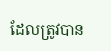ដែលត្រូវបាន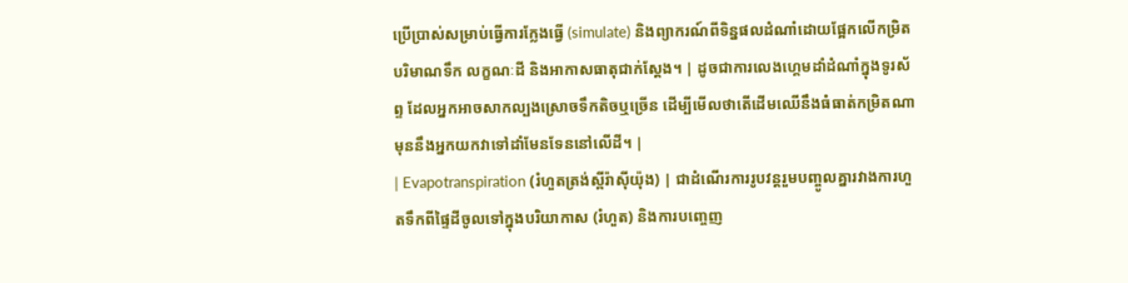ប្រើប្រាស់សម្រាប់ធ្វើការក្លែងធ្វើ (simulate) និងព្យាករណ៍ពីទិន្នផលដំណាំដោយផ្អែកលើកម្រិតបរិមាណទឹក លក្ខណៈដី និងអាកាសធាតុជាក់ស្តែង។ | ដូចជាការលេងហ្គេមដាំដំណាំក្នុងទូរស័ព្ទ ដែលអ្នកអាចសាកល្បងស្រោចទឹកតិចឬច្រើន ដើម្បីមើលថាតើដើមឈើនឹងធំធាត់កម្រិតណា មុននឹងអ្នកយកវាទៅដាំមែនទែននៅលើដី។ |
| Evapotranspiration (រំហួតត្រង់ស្ពីរ៉ាស៊ីយ៉ុង) | ជាដំណើរការរូបវន្តរួមបញ្ចូលគ្នារវាងការហួតទឹកពីផ្ទៃដីចូលទៅក្នុងបរិយាកាស (រំហួត) និងការបញ្ចេញ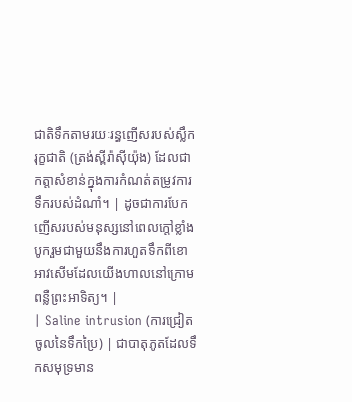ជាតិទឹកតាមរយៈរន្ធញើសរបស់ស្លឹករុក្ខជាតិ (ត្រង់ស្ពីរ៉ាស៊ីយ៉ុង) ដែលជាកត្តាសំខាន់ក្នុងការកំណត់តម្រូវការទឹករបស់ដំណាំ។ | ដូចជាការបែកញើសរបស់មនុស្សនៅពេលក្តៅខ្លាំង បូករួមជាមួយនឹងការហួតទឹកពីខោអាវសើមដែលយើងហាលនៅក្រោមពន្លឺព្រះអាទិត្យ។ |
| Saline intrusion (ការជ្រៀតចូលនៃទឹកប្រៃ) | ជាបាតុភូតដែលទឹកសមុទ្រមាន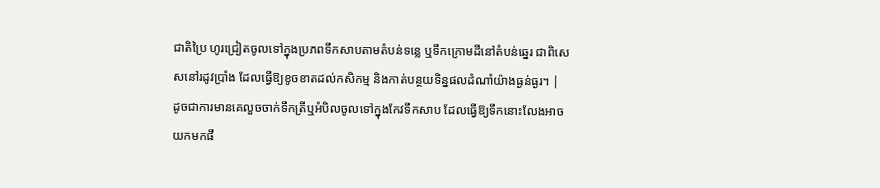ជាតិប្រៃ ហូរជ្រៀតចូលទៅក្នុងប្រភពទឹកសាបតាមតំបន់ទន្លេ ឬទឹកក្រោមដីនៅតំបន់ឆ្នេរ ជាពិសេសនៅរដូវប្រាំង ដែលធ្វើឱ្យខូចខាតដល់កសិកម្ម និងកាត់បន្ថយទិន្នផលដំណាំយ៉ាងធ្ងន់ធ្ងរ។ | ដូចជាការមានគេលួចចាក់ទឹកត្រីឬអំបិលចូលទៅក្នុងកែវទឹកសាប ដែលធ្វើឱ្យទឹកនោះលែងអាចយកមកផឹ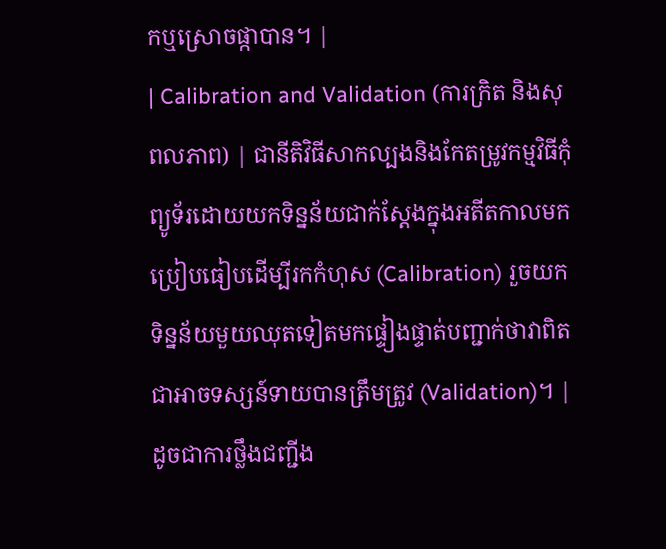កឬស្រោចផ្កាបាន។ |
| Calibration and Validation (ការក្រិត និងសុពលភាព) | ជានីតិវិធីសាកល្បងនិងកែតម្រូវកម្មវិធីកុំព្យូទ័រដោយយកទិន្នន័យជាក់ស្តែងក្នុងអតីតកាលមកប្រៀបធៀបដើម្បីរកកំហុស (Calibration) រួចយកទិន្នន័យមួយឈុតទៀតមកផ្ទៀងផ្ទាត់បញ្ជាក់ថាវាពិតជាអាចទស្សន៍ទាយបានត្រឹមត្រូវ (Validation)។ | ដូចជាការថ្លឹងជញ្ជីង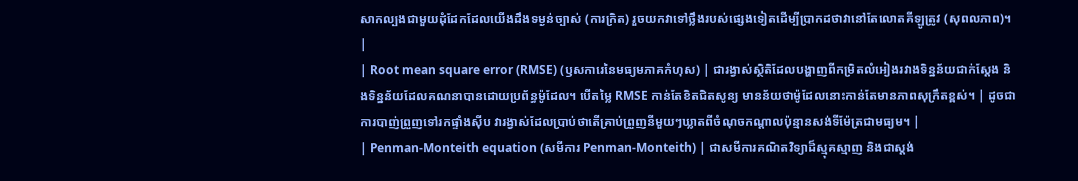សាកល្បងជាមួយដុំដែកដែលយើងដឹងទម្ងន់ច្បាស់ (ការក្រិត) រួចយកវាទៅថ្លឹងរបស់ផ្សេងទៀតដើម្បីប្រាកដថាវានៅតែលោតគីឡូត្រូវ (សុពលភាព)។ |
| Root mean square error (RMSE) (ឫសការេនៃមធ្យមភាគកំហុស) | ជារង្វាស់ស្ថិតិដែលបង្ហាញពីកម្រិតលំអៀងរវាងទិន្នន័យជាក់ស្តែង និងទិន្នន័យដែលគណនាបានដោយប្រព័ន្ធម៉ូដែល។ បើតម្លៃ RMSE កាន់តែខិតជិតសូន្យ មានន័យថាម៉ូដែលនោះកាន់តែមានភាពសុក្រឹតខ្ពស់។ | ដូចជាការបាញ់ព្រួញទៅរកផ្ទាំងស៊ីប វារង្វាស់ដែលប្រាប់ថាតើគ្រាប់ព្រួញនីមួយៗឃ្លាតពីចំណុចកណ្តាលប៉ុន្មានសង់ទីម៉ែត្រជាមធ្យម។ |
| Penman-Monteith equation (សមីការ Penman-Monteith) | ជាសមីការគណិតវិទ្យាដ៏ស្មុគស្មាញ និងជាស្តង់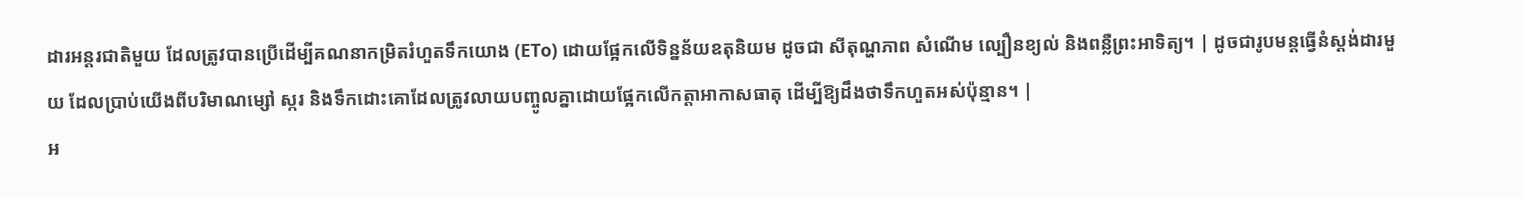ដារអន្តរជាតិមួយ ដែលត្រូវបានប្រើដើម្បីគណនាកម្រិតរំហួតទឹកយោង (ETo) ដោយផ្អែកលើទិន្នន័យឧតុនិយម ដូចជា សីតុណ្ហភាព សំណើម ល្បឿនខ្យល់ និងពន្លឺព្រះអាទិត្យ។ | ដូចជារូបមន្តធ្វើនំស្តង់ដារមួយ ដែលប្រាប់យើងពីបរិមាណម្សៅ ស្ករ និងទឹកដោះគោដែលត្រូវលាយបញ្ចូលគ្នាដោយផ្អែកលើកត្តាអាកាសធាតុ ដើម្បីឱ្យដឹងថាទឹកហួតអស់ប៉ុន្មាន។ |
អ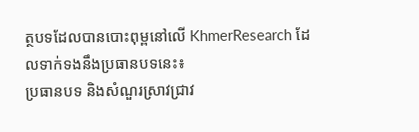ត្ថបទដែលបានបោះពុម្ពនៅលើ KhmerResearch ដែលទាក់ទងនឹងប្រធានបទនេះ៖
ប្រធានបទ និងសំណួរស្រាវជ្រាវ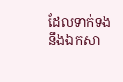ដែលទាក់ទងនឹងឯកសា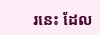រនេះ ដែល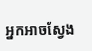អ្នកអាចស្វែង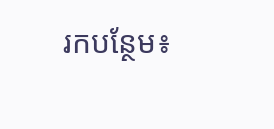រកបន្ថែម៖